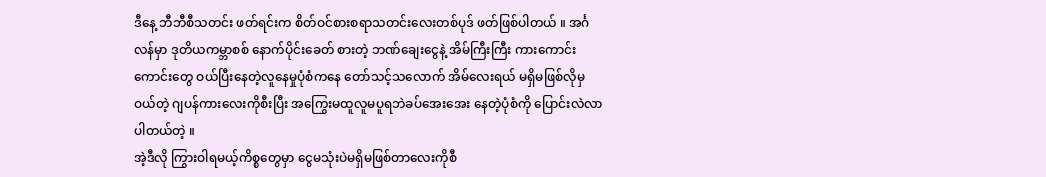ဒီနေ့ ဘီဘီစီသတင်း ဖတ်ရင်းက စိတ်ဝင်စားစရာသတင်းလေးတစ်ပုဒ် ဖတ်ဖြစ်ပါတယ် ။ အင်္ဂလန်မှာ ဒုတိယကမ္ဘာစစ် နောက်ပိုင်းခေတ် စားတဲ့ ဘဏ်ချေးငွေနဲ့ အိမ်ကြီးကြီး ကားကောင်းကောင်းတွေ ဝယ်ပြီးနေတဲ့လူနေမှုပုံစံကနေ တော်သင့်သလောက် အိမ်လေးရယ် မရှိမဖြစ်လိုမှဝယ်တဲ့ ဂျပန်ကားလေးကိုစီးပြီး အကြွေးမထူလူမပူရဘဲခပ်အေးအေး နေတဲ့ပုံစံကို ပြောင်းလဲလာပါတယ်တဲ့ ။
အဲ့ဒီလို ကြွားဝါရမယ့်ကိစ္စတွေမှာ ငွေမသုံးပဲမရှိမဖြစ်တာလေးကိုစီ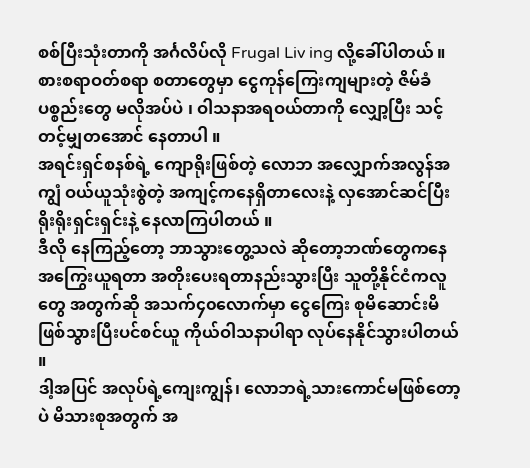စစ်ပြီးသုံးတာကို အင်္ဂလိပ်လို Frugal Liv ing လို့ခေါ်ပါတယ် ။
စားစရာဝတ်စရာ စတာတွေမှာ ငွေကုန်ကြေးကျများတဲ့ ဇိမ်ခံပစ္စည်းတွေ မလိုအပ်ပဲ ၊ ဝါသနာအရဝယ်တာကို လျှော့ပြီး သင့်တင့်မျှတအောင် နေတာပါ ။
အရင်းရှင်စနစ်ရဲ့ ကျောရိုးဖြစ်တဲ့ လောဘ အလျှောက်အလွန်အကျွံ ဝယ်ယူသုံးစွဲတဲ့ အကျင့်ကနေရှိတာလေးနဲ့ လှအောင်ဆင်ပြီး ရိုးရိုးရှင်းရှင်းနဲ့ နေလာကြပါတယ် ။
ဒီလို နေကြည့်တော့ ဘာသွားတွေ့သလဲ ဆိုတော့ဘဏ်တွေကနေ အကြွေးယူရတာ အတိုးပေးရတာနည်းသွားပြီး သူတို့နိုင်ငံကလူတွေ အတွက်ဆို အသက်၄၀လောက်မှာ ငွေကြေး စုမိဆောင်းမိ ဖြစ်သွားပြီးပင်စင်ယူ ကိုယ်ဝါသနာပါရာ လုပ်နေနိုင်သွားပါတယ် ။
ဒါ့အပြင် အလုပ်ရဲ့ကျေးကျွန်၊ လောဘရဲ့သားကောင်မဖြစ်တော့ပဲ မိသားစုအတွက် အ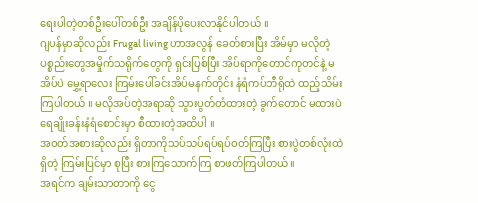ရေးပါတဲ့တစ်ဦးပေါ်တစ်ဦး အချိန်ပိုပေးလာနိုင်ပါတယ် ။
ဂျပန်မှာဆိုလည်း Frugal living ဟာအလွန် ခေတ်စားပြီး အိမ်မှာ မလိုတဲ့ ပစ္စည်းတွေအမှိုက်သရိုက်တွေကို ရှင်းပြစ်ပြီး အိပ်ရာကိုတောင်ကုတင်နဲ့ မအိပ်ပဲ မွှေ့ရာလေး ကြမ်းပေါ်ခင်းအိပ်မနက်တိုင်း နံရံကပ်ဘီရိုထဲ ထည့်သိမ်း ကြပါတယ် ။ မလိုအပ်တဲ့အရာဆို သွားပွတ်တံထားတဲ့ ခွက်တောင် မထားပဲ ရေချိုးခန်းနံရံစောင်းမှာ စီထားတဲ့အထိပါ ။
အဝတ်အစားဆိုလည်း ရှိတာကိုသပ်သပ်ရပ်ရပ်ဝတ်ကြပြီး စားပွဲတစ်လုံးထဲရှိတဲ့ ကြမ်းပြင်မှာ စုပြီး စားကြသောက်ကြ စာဖတ်ကြပါတယ်။
အရင်က ချမ်းသာတာကို ငွေ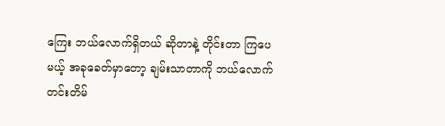ကြေး ဘယ်လောက်ရှိတယ် ဆိုတာနဲ့ တိုင်းတာ ကြပေမယ့် အခုခေတ်မှာတော့ ချမ်းသာတာကို ဘယ်လောက် တင်းတိမ်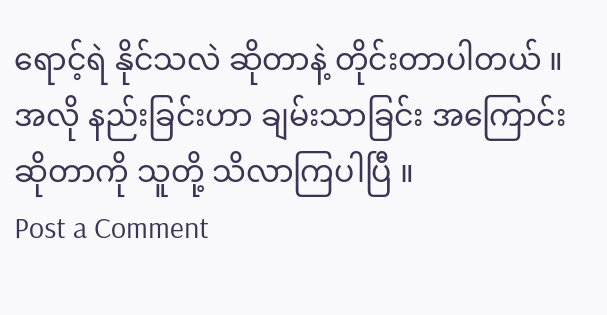ရောင့်ရဲ နိုင်သလဲ ဆိုတာနဲ့ တိုင်းတာပါတယ် ။
အလို နည်းခြင်းဟာ ချမ်းသာခြင်း အကြောင်းဆိုတာကို သူတို့ သိလာကြပါပြီ ။
Post a Comment